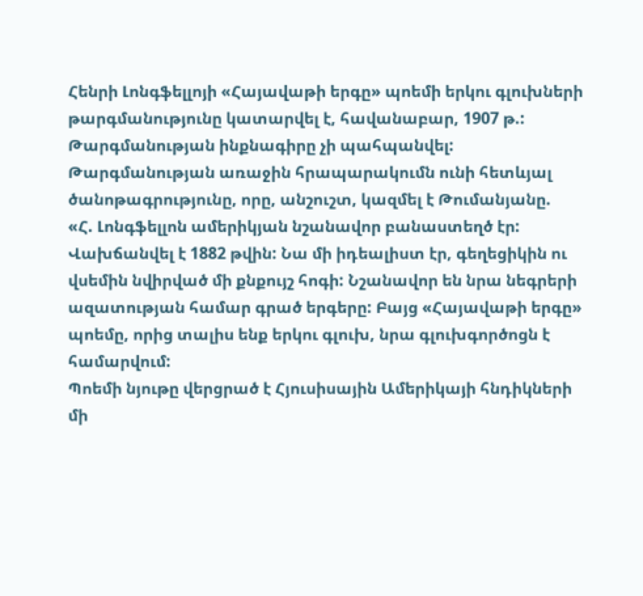Հենրի Լոնգֆելլոյի «Հայավաթի երգը» պոեմի երկու գլուխների թարգմանությունը կատարվել է, հավանաբար, 1907 թ.: Թարգմանության ինքնագիրը չի պահպանվել:
Թարգմանության առաջին հրապարակումն ունի հետևյալ ծանոթագրությունը, որը, անշուշտ, կազմել է Թումանյանը.
«Հ. Լոնգֆելլոն ամերիկյան նշանավոր բանաստեղծ էր: Վախճանվել է 1882 թվին: Նա մի իդեալիստ էր, գեղեցիկին ու վսեմին նվիրված մի քնքույշ հոգի: Նշանավոր են նրա նեգրերի ազատության համար գրած երգերը: Բայց «Հայավաթի երգը» պոեմը, որից տալիս ենք երկու գլուխ, նրա գլուխգործոցն է համարվում:
Պոեմի նյութը վերցրած է Հյուսիսային Ամերիկայի հնդիկների մի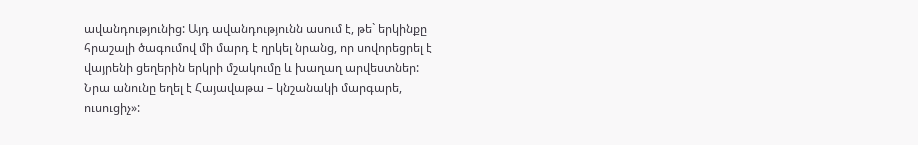ավանդությունից: Այդ ավանդությունն ասում է, թե` երկինքը հրաշալի ծագումով մի մարդ է ղրկել նրանց, որ սովորեցրել է վայրենի ցեղերին երկրի մշակումը և խաղաղ արվեստներ:
Նրա անունը եղել է Հայավաթա – կնշանակի մարգարե, ուսուցիչ»: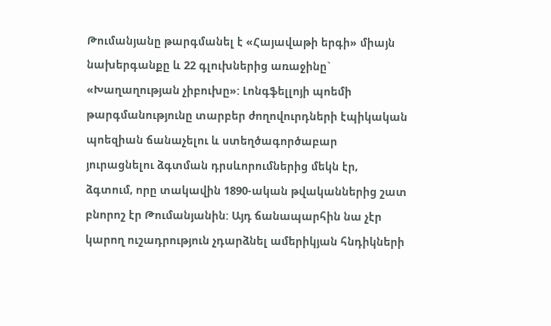Թումանյանը թարգմանել է «Հայավաթի երգի» միայն նախերգանքը և 22 գլուխներից առաջինը` «Խաղաղության չիբուխը»: Լոնգֆելլոյի պոեմի թարգմանությունը տարբեր ժողովուրդների էպիկական պոեզիան ճանաչելու և ստեղծագործաբար յուրացնելու ձգտման դրսևորումներից մեկն էր, ձգտում, որը տակավին 1890-ական թվականներից շատ բնորոշ էր Թումանյանին: Այդ ճանապարհին նա չէր կարող ուշադրություն չդարձնել ամերիկյան հնդիկների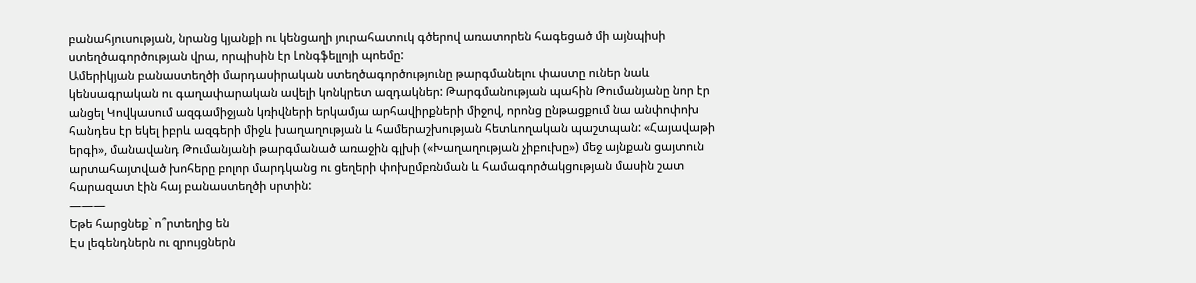բանահյուսության, նրանց կյանքի ու կենցաղի յուրահատուկ գծերով առատորեն հագեցած մի այնպիսի ստեղծագործության վրա, որպիսին էր Լոնգֆելլոյի պոեմը:
Ամերիկյան բանաստեղծի մարդասիրական ստեղծագործությունը թարգմանելու փաստը ուներ նաև կենսագրական ու գաղափարական ավելի կոնկրետ ազդակներ: Թարգմանության պահին Թումանյանը նոր էր անցել Կովկասում ազգամիջյան կռիվների երկամյա արհավիրքների միջով, որոնց ընթացքում նա անփոփոխ հանդես էր եկել իբրև ազգերի միջև խաղաղության և համերաշխության հետևողական պաշտպան: «Հայավաթի երգի», մանավանդ Թումանյանի թարգմանած առաջին գլխի («Խաղաղության չիբուխը») մեջ այնքան ցայտուն արտահայտված խոհերը բոլոր մարդկանց ու ցեղերի փոխըմբռնման և համագործակցության մասին շատ հարազատ էին հայ բանաստեղծի սրտին:
———
Եթե հարցնեք` ո՞րտեղից են
Էս լեգենդներն ու զրույցներն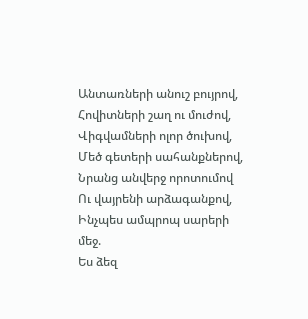Անտառների անուշ բույրով,
Հովիտների շաղ ու մուժով,
Վիգվամների ոլոր ծուխով,
Մեծ գետերի սահանքներով,
Նրանց անվերջ որոտումով
Ու վայրենի արձագանքով,
Ինչպես ամպրոպ սարերի մեջ.
Ես ձեզ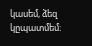կասեմ, ձեզ կըպատմեմ։